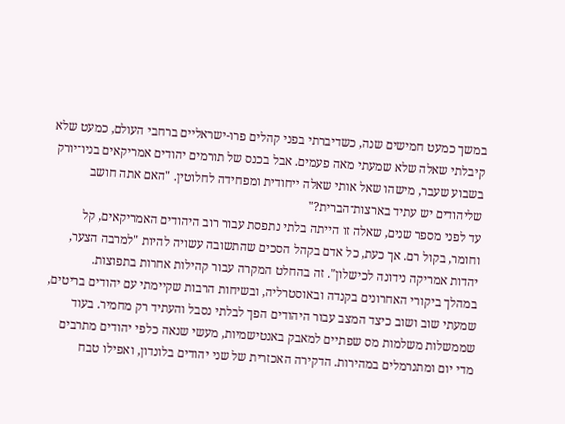במשך כמעט חמישים שנה, כשדיברתי בפני קהלים פרו-ישראליים ברחבי העולם, כמעט שלא קיבלתי שאלה שלא שמעתי מאה פעמים. אבל בכנס של תורמים יהודים אמריקאים בניו־יורק בשבוע שעבר, מישהו שאל אותי שאלה ייחודית ומפחידה לחלוטין. "האם אתה חושב שליהודים יש עתיד בארצות־הברית?"
עד לפני מספר שנים, שאלה זו הייתה בלתי נתפסת עבור רוב היהודים האמריקאים, קל וחומר, בקול רם. אך כעת, כל אדם בקהל הסכים שהתשובה עשויה להיות "למרבה הצער, יהדות אמריקה נידונה לכישלון". זה בהחלט המקרה עבור קהילות אחרות בתפוצות.
במהלך ביקורי האחרונים בקנדה ובאוסטרליה, ובשיחות הרבות שקיימתי עם יהודים בריטים, שמעתי שוב ושוב כיצד המצב עבור היהודים הפך לבלתי נסבל והעתיד רק מחמיר. בעוד שממשלות משלמות מס שפתיים למאבק באנטישמיות, מעשי שנאה כלפי יהודים מתרבים מדי יום ומתנרמלים במהירות. הדקירה האכזרית של שני יהודים בלונדון, ואפילו טבח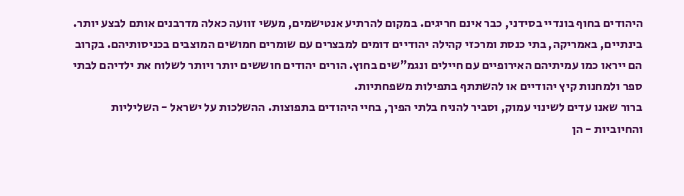היהודים בחוף בונדיי בסידני, כבר אינם חריגים. במקום להרתיע אנטישמים, מעשי זוועה כאלה מדרבנים אותם לבצע יותר.
בינתיים, באמריקה, בתי כנסת ומרכזי קהילה יהודיים דומים למבצרים עם שומרים חמושים המוצבים בכניסותיהם. בקרוב הם ייראו כמו עמיתיהם האירופיים עם חיילים ונגמ"שים בחוץ. הורים יהודים חוששים יותר ויותר לשלוח את ילדיהם לבתי ספר ולמחנות קיץ יהודיים או להשתתף בתפילות משפחתיות.
ברור שאנו עדים לשינוי עמוק, וסביר להניח בלתי הפיך, בחיי היהודים בתפוצות. ההשלכות על ישראל - השליליות והחיוביות - הן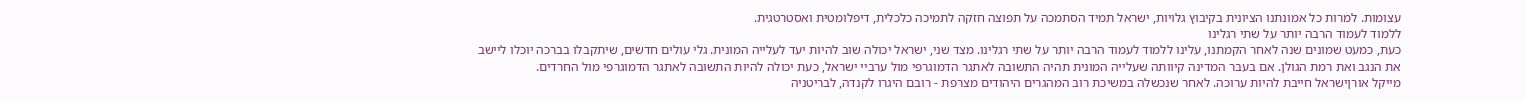עצומות. למרות כל אמונתנו הציונית בקיבוץ גלויות, ישראל תמיד הסתמכה על תפוצה חזקה לתמיכה כלכלית, דיפלומטית ואסטרטגית.
ללמוד לעמוד הרבה יותר על שתי רגלינו
כעת, כמעט שמונים שנה לאחר הקמתנו, עלינו ללמוד לעמוד הרבה יותר על שתי רגלינו. מצד שני, ישראל יכולה שוב להיות יעד לעלייה המונית. גלי עולים חדשים, שיתקבלו בברכה יוכלו ליישב את הנגב ואת רמת הגולן. אם בעבר המדינה קיוותה שעלייה המונית תהיה התשובה לאתגר הדמוגרפי מול ערביי ישראל, כעת יכולה להיות התשובה לאתגר הדמוגרפי מול החרדים.
מייקל אורןישראל חייבת להיות ערוכה. לאחר שנכשלה במשיכת רוב המהגרים היהודים מצרפת - רובם היגרו לקנדה, לבריטניה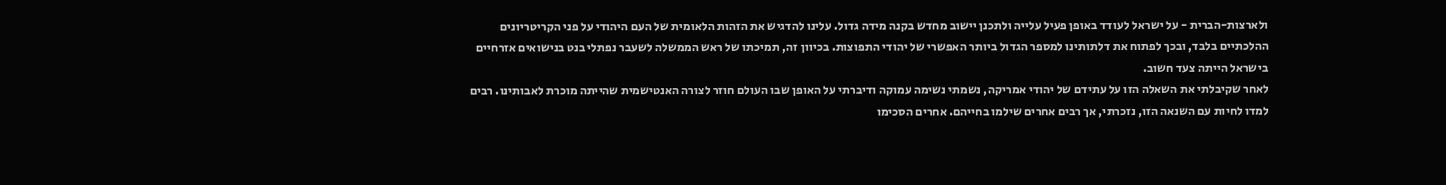ולארצות-הברית - על ישראל לעודד באופן פעיל עלייה ולתכנן יישוב מחדש בקנה מידה גדול. עלינו להדגיש את הזהות הלאומית של העם היהודי על פני הקריטריונים ההלכתיים בלבד, ובכך לפתוח את דלתותינו למספר הגדול ביותר האפשרי של יהודי התפוצות. בכיוון זה, תמיכתו של ראש הממשלה לשעבר נפתלי בנט בנישואים אזרחיים בישראל הייתה צעד חשוב.
לאחר שקיבלתי את השאלה הזו על עתידם של יהודי אמריקה, נשמתי נשימה עמוקה ודיברתי על האופן שבו העולם חוזר לצורה האנטישמית שהייתה מוכרת לאבותינו. רבים למדו לחיות עם השנאה הזו, נזכרתי, אך רבים אחרים שילמו בחייהם. אחרים הסכימו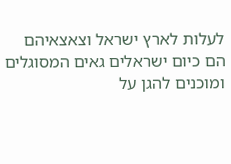לעלות לארץ ישראל וצאצאיהם הם כיום ישראלים גאים המסוגלים ומוכנים להגן על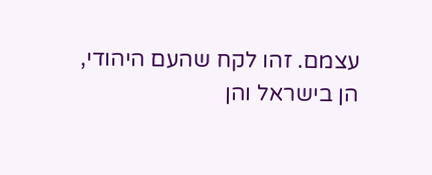עצמם. זהו לקח שהעם היהודי, הן בישראל והן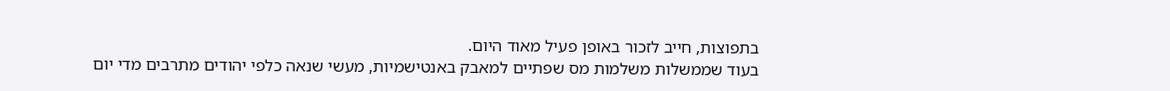בתפוצות, חייב לזכור באופן פעיל מאוד היום.
בעוד שממשלות משלמות מס שפתיים למאבק באנטישמיות, מעשי שנאה כלפי יהודים מתרבים מדי יום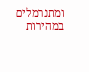ומתנרמלים במהירות